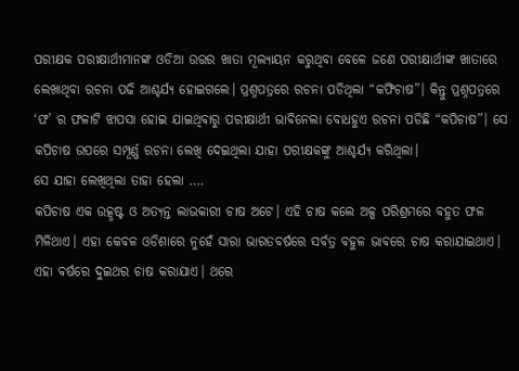ପରୀକ୍ଷକ ପରୀକ୍ଷାର୍ଥୀମାନଙ୍କ ଓଡିଆ ଉତ୍ତର ଖାତା ମୂଲ୍ୟାୟନ କରୁଥିବା ବେଳେ ଜଣେ ପରୀକ୍ଷାର୍ଥୀଙ୍କ ଖାତାରେ ଲେଖାଥିବା ରଚନା ପଢି ଆଶ୍ଚର୍ଯ୍ୟ ହୋଇଗଲେ। ପ୍ରଶ୍ନପତ୍ରରେ ରଚନା ପଡିଥିଲା “କଫିଚାଷ”। କିନ୍ତୁ ପ୍ରଶ୍ନପତ୍ରରେ ‘ଫ’ ର ଫଳାଟି ଝାପସା ହୋଇ ଯାଇଥିବାରୁ ପରୀକ୍ଷାର୍ଥୀ ଭାବିନେଲା ବୋଧହୁଏ ରଚନା ପଡିଛି “କପିଚାଷ”। ସେ କପିଚାଷ ଉପରେ ସମ୍ପୂର୍ଣ୍ଣ ରଚନା ଲେଖି ଦେଇଥିଲା ଯାହା ପରୀକ୍ଷକଙ୍କୁ ଆଶ୍ଚର୍ଯ୍ୟ କରିଥିଲା।
ସେ ଯାହା ଲେଖିଥିଲା ତାହା ହେଲା ….
କପିଚାଷ ଏକ ଉତ୍କୃଷ୍ଟ ଓ ଅତ୍ୟନ୍ତ ଲାଭକାରୀ ଚାଷ ଅଟେ। ଏହି ଚାଷ କଲେ ଅଳ୍ପ ପରିଶ୍ରମରେ ବହୁତ ଫଳ ମିଳିଥାଏ। ଏହା କେବଳ ଓଡିଶାରେ ନୁହେଁ ସାରା ଭାରତବର୍ଷରେ ସର୍ବତ୍ର ବହୁଳ ଭାବରେ ଚାଷ କରାଯାଇଥାଏ।
ଏହା ବର୍ଷରେ ଦୁଇଥର ଚାଷ କରାଯାଏ। ଥରେ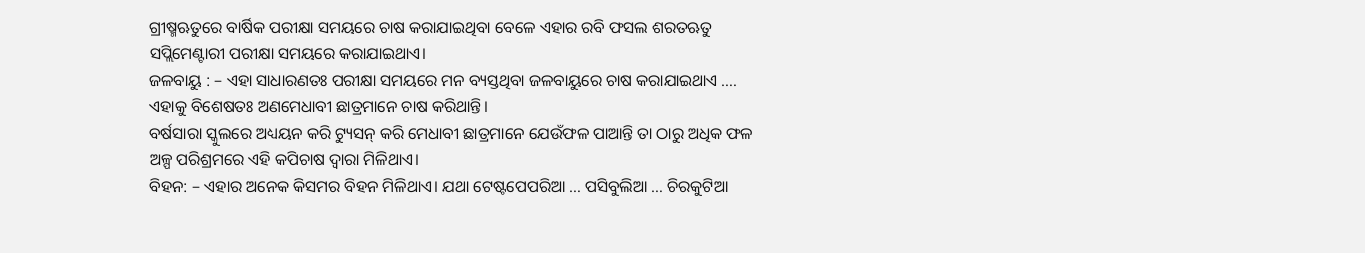ଗ୍ରୀଷ୍ମଋତୁରେ ବାର୍ଷିକ ପରୀକ୍ଷା ସମୟରେ ଚାଷ କରାଯାଇଥିବା ବେଳେ ଏହାର ରବି ଫସଲ ଶରତଋତୁ ସପ୍ଲିମେଣ୍ଟାରୀ ପରୀକ୍ଷା ସମୟରେ କରାଯାଇଥାଏ।
ଜଳବାୟୁ : – ଏହା ସାଧାରଣତଃ ପରୀକ୍ଷା ସମୟରେ ମନ ବ୍ୟସ୍ତଥିବା ଜଳବାୟୁରେ ଚାଷ କରାଯାଇଥାଏ …. ଏହାକୁ ବିଶେଷତଃ ଅଣମେଧାବୀ ଛାତ୍ରମାନେ ଚାଷ କରିଥାନ୍ତି।
ବର୍ଷସାରା ସ୍କୁଲରେ ଅଧ୍ୟୟନ କରି ଟ୍ୟୁସନ୍ କରି ମେଧାବୀ ଛାତ୍ରମାନେ ଯେଉଁଫଳ ପାଆନ୍ତି ତା ଠାରୁ ଅଧିକ ଫଳ ଅଳ୍ପ ପରିଶ୍ରମରେ ଏହି କପିଚାଷ ଦ୍ବାରା ମିଳିଥାଏ।
ବିହନ: – ଏହାର ଅନେକ କିସମର ବିହନ ମିଳିଥାଏ। ଯଥା ଟେଷ୍ଟପେପରିଆ … ପସିବୁଲିଆ … ଚିରକୁଟିଆ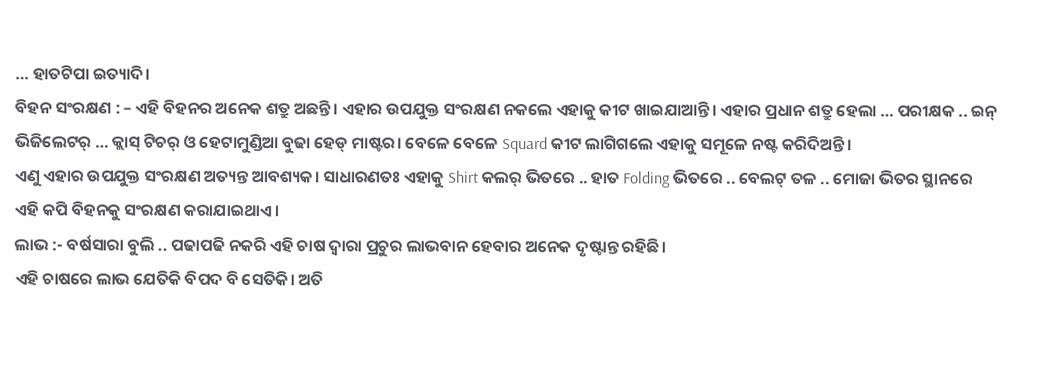… ହାତଟିପା ଇତ୍ୟାଦି।
ବିହନ ସଂରକ୍ଷଣ : – ଏହି ବିହନର ଅନେକ ଶତ୍ରୁ ଅଛନ୍ତି। ଏହାର ଉପଯୁକ୍ତ ସଂରକ୍ଷଣ ନକଲେ ଏହାକୁ କୀଟ ଖାଇଯାଆନ୍ତି। ଏହାର ପ୍ରଧାନ ଶତ୍ରୁ ହେଲା … ପରୀକ୍ଷକ .. ଇନ୍ ଭିଜିଲେଟର୍ … କ୍ଲାସ୍ ଟିଚର୍ ଓ ହେଟାମୁଣ୍ଡିଆ ବୁଢା ହେଡ୍ ମାଷ୍ଟର। ବେଳେ ବେଳେ Squard କୀଟ ଲାଗିଗଲେ ଏହାକୁ ସମୂଳେ ନଷ୍ଟ କରିଦିଅନ୍ତି।
ଏଣୁ ଏହାର ଉପଯୁକ୍ତ ସଂରକ୍ଷଣ ଅତ୍ୟନ୍ତ ଆବଶ୍ୟକ। ସାଧାରଣତଃ ଏହାକୁ Shirt କଲର୍ ଭିତରେ .. ହାତ Folding ଭିତରେ .. ବେଲଟ୍ ତଳ .. ମୋଜା ଭିତର ସ୍ଥାନରେ ଏହି କପି ବିହନକୁ ସଂରକ୍ଷଣ କରାଯାଇଥାଏ।
ଲାଭ :- ବର୍ଷସାରା ବୁଲି .. ପଢାପଢି ନକରି ଏହି ଚାଷ ଦ୍ବାରା ପ୍ରଚୁର ଲାଭବାନ ହେବାର ଅନେକ ଦୃଷ୍ଟାନ୍ତ ରହିଛି।
ଏହି ଚାଷରେ ଲାଭ ଯେତିକି ବିପଦ ବି ସେତିକି। ଅତି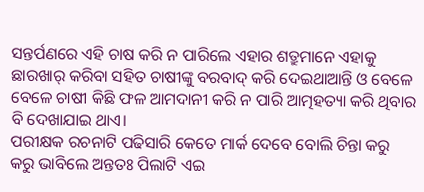ସନ୍ତର୍ପଣରେ ଏହି ଚାଷ କରି ନ ପାରିଲେ ଏହାର ଶତ୍ରୁମାନେ ଏହାକୁ ଛାରଖାର୍ କରିବା ସହିତ ଚାଷୀଙ୍କୁ ବରବାଦ୍ କରି ଦେଇଥାଆନ୍ତି ଓ ବେଳେ ବେଳେ ଚାଷୀ କିଛି ଫଳ ଆମଦାନୀ କରି ନ ପାରି ଆତ୍ମହତ୍ୟା କରି ଥିବାର ବି ଦେଖାଯାଇ ଥାଏ।
ପରୀକ୍ଷକ ରଚନାଟି ପଢିସାରି କେତେ ମାର୍କ ଦେବେ ବୋଲି ଚିନ୍ତା କରୁ କରୁ ଭାବିଲେ ଅନ୍ତତଃ ପିଲାଟି ଏଇ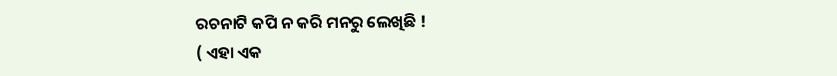ରଚନାଟି କପି ନ କରି ମନରୁ ଲେଖିଛି !
( ଏହା ଏକ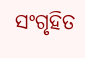ସଂଗୃହିତ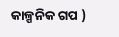କାଳ୍ପନିକ ଗପ )